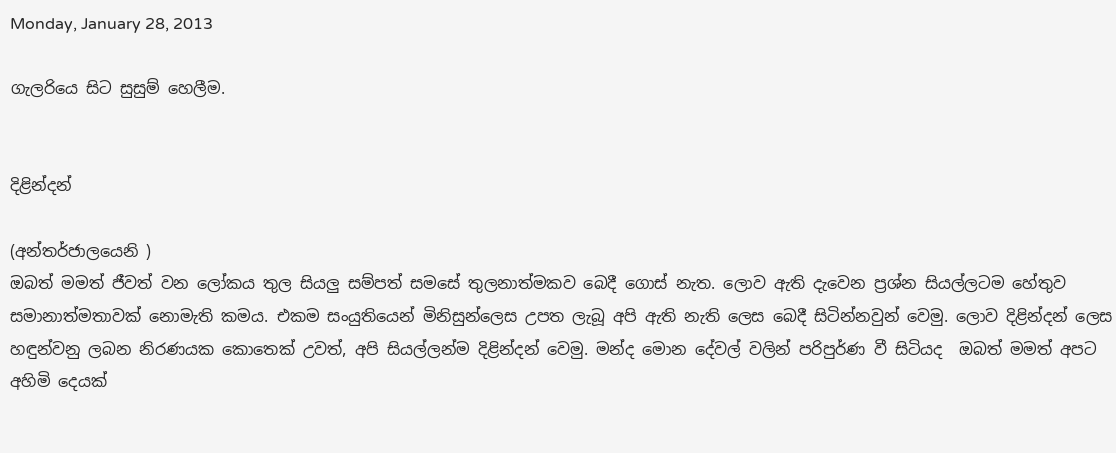Monday, January 28, 2013

ගැලරියෙ සිට සුසුම් හෙලීම.


දිළින්දන්

(අන්තර්ජාලයෙනි )
ඔබත් මමත් ජීවත් වන ලෝකය තුල සියලු සම්පත් සමසේ තුලනාත්මකව බෙදී ගොස් නැත. ලොව ඇති දැවෙන ප්‍රශ්න සියල්ලටම හේතුව සමානාත්මතාවක් නොමැති කමය. එකම සංයුතියෙන් මිනිසුන්ලෙස උපත ලැබූ අපි ඇති නැති ලෙස බෙදී සිටින්නවුන් වෙමු. ලොව දිළින්දන් ලෙස හඳුන්වනු ලබන නිරණයක කොතෙක් උවත්, අපි සියල්ලන්ම දිළින්දන් වෙමු. මන්ද මොන දේවල් වලින් පරිපුර්ණ වී සිටියද  ඔබත් මමත් අපට අහිමි දෙයක්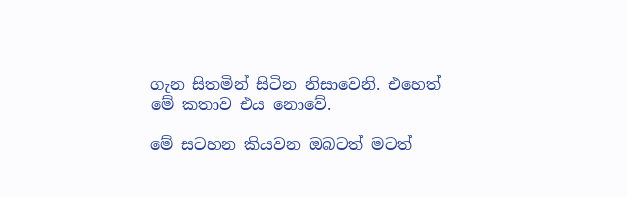ගැන සිතමින් සිටින නිසාවෙනි. එහෙත් මේ කතාව එය නොවේ.

මේ සටහන කියවන ඔබටත් මටත්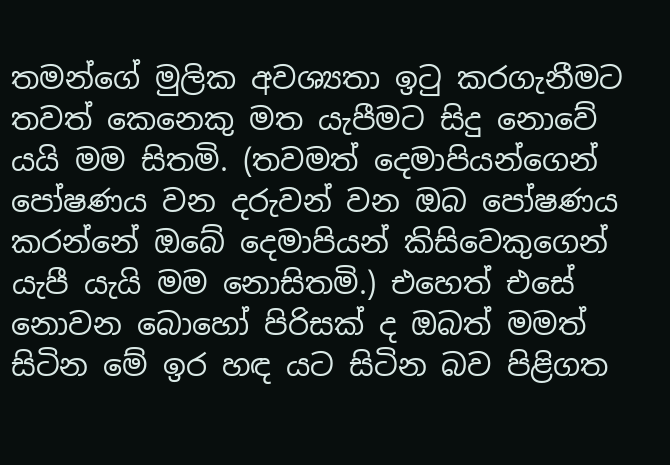තමන්ගේ මුලික අවශ්‍යතා ඉටු කරගැනීමට තවත් කෙනෙකු මත යැපීමට සිදු නොවේ යයි මම සිතමි. (තවමත් දෙමාපියන්ගෙන් පෝෂණය වන දරුවන් වන ඔබ පෝෂණය කරන්නේ ඔබේ දෙමාපියන් කිසිවෙකුගෙන් යැපී යැයි මම නොසිතමි.) එහෙත් එසේ නොවන බොහෝ පිරිසක් ද ඔබත් මමත් සිටින මේ ඉර හඳ යට සිටින බව පිළිගත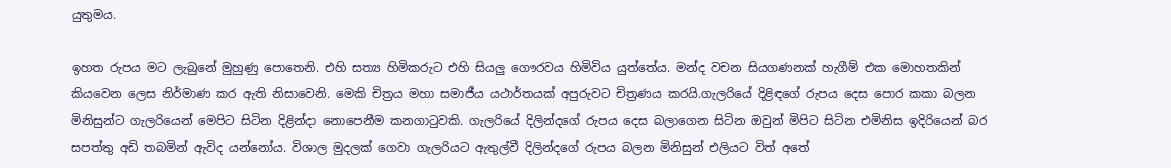යුතුමය.

ඉහත රුපය මට ලැබුනේ මුහුණු පොතෙනි. එහි සත්‍ය හිමිකරුට එහි සියලු ගෞරවය හිමිවිය යුත්තේය. මන්ද වචන සියගණනක් හැගීම් එක මොහතකින් කියවෙන ලෙස නිර්මාණ කර ඇති නිසාවෙනි. මෙකි චිත්‍රය මහා සමාජීය යථාර්තයක් අපුරුවට චිත්‍රණය කරයි.ගැලරියේ දිළිඳගේ රුපය දෙස පොර කකා බලන මිනිසුන්ට ගැලරියෙන් මෙපිට සිටින දිළින්දා නොපෙනීම කනගාටුවකි. ගැලරියේ දිලින්දගේ රුපය දෙස බලාගෙන සිටින ඔවුන් මිපිට සිටින එමිනිස ඉදිරියෙන් බර සපත්තු අඩි තබමින් ඇවිද යන්නෝය. විශාල මුදලක් ගෙවා ගැලරියට ඇතුල්වී දිලින්දගේ රුපය බලන මිනිසුන් එලියට විත් අතේ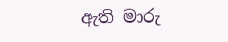ඇති මාරු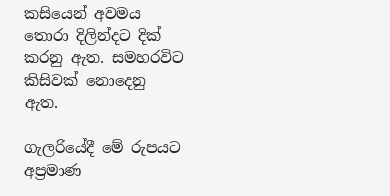කසියෙන් අවමය තොරා දිලින්දට දික් කරනු ඇත. සමහරවිට කිසිවක් නොදෙනු ඇත.

ගැලරියේදී මේ රුපයට අප්‍රමාණ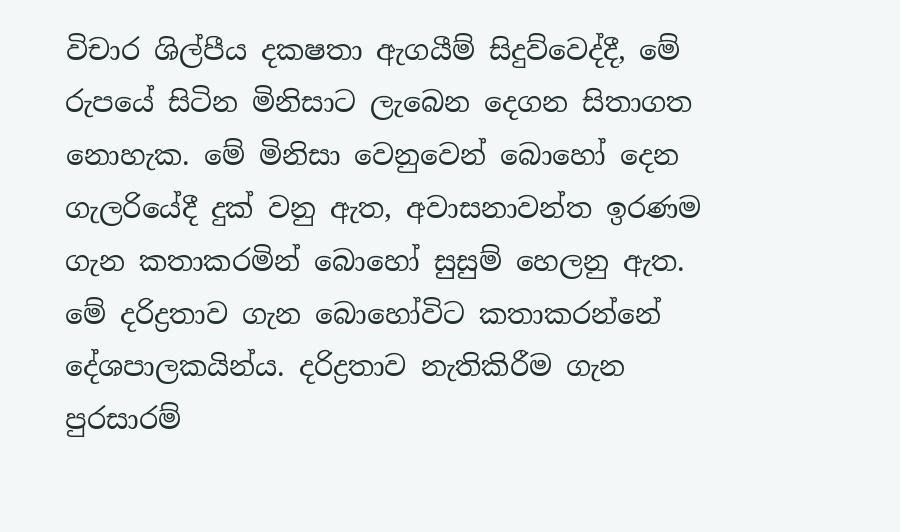විචාර ශිල්පීය දකෂතා ඇගයීම් සිදුව්වෙද්දී, මේ රුපයේ සිටින මිනිසාට ලැබෙන දෙගන සිතාගත නොහැක. මේ මිනිසා වෙනුවෙන් බොහෝ දෙන ගැලරියේදී දුක් වනු ඇත, අවාසනාවන්ත ඉරණම ගැන කතාකරමින් බොහෝ සුසුම් හෙලනු ඇත. මේ දරිද්‍රතාව ගැන බොහෝවිට කතාකරන්නේ දේශපාලකයින්ය. දරිද්‍රතාව නැතිකිරීම ගැන පුරසාරම්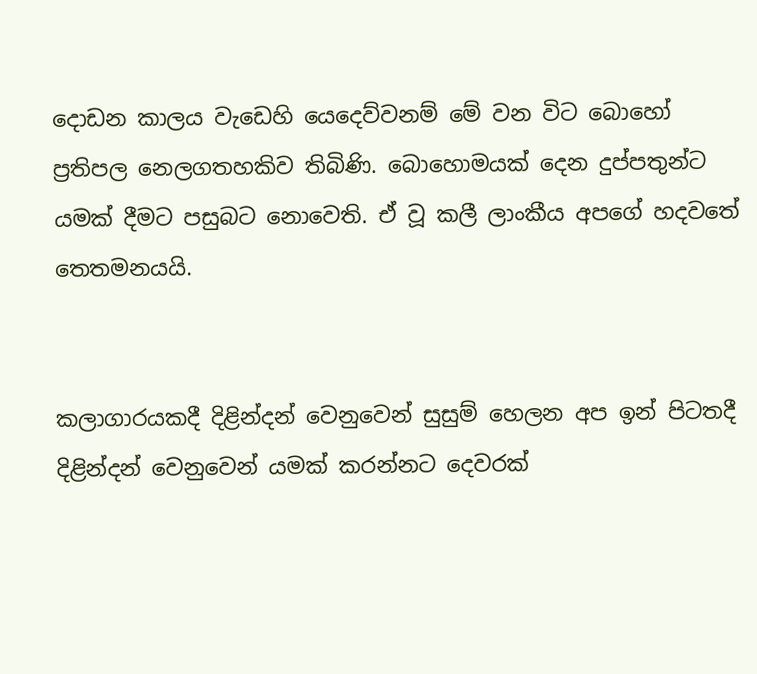දොඩන කාලය වැඩෙහි යෙදෙව්වනම් මේ වන විට බොහෝ ප්‍රතිපල නෙලගතහකිව තිබිණි. බොහොමයක් දෙන දුප්පතුන්ට යමක් දීමට පසුබට නොවෙති. ඒ වූ කලී ලාංකීය අපගේ හදවතේ තෙතමනයයි.


කලාගාරයකදී දිළින්දන් වෙනුවෙන් සුසුම් හෙලන අප ඉන් පිටතදී දිළින්දන් වෙනුවෙන් යමක් කරන්නට දෙවරක්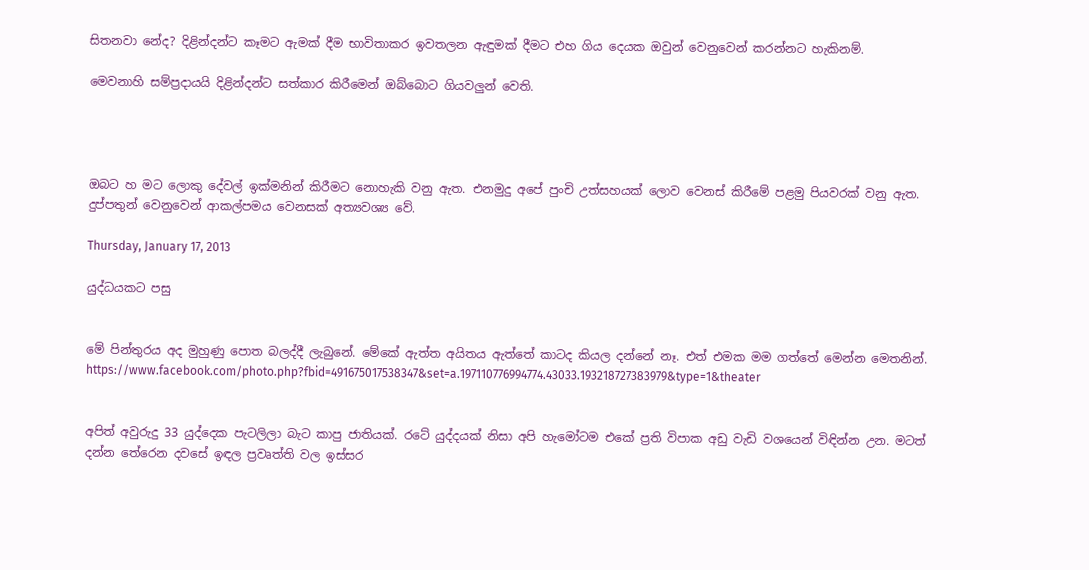සිතනවා නේද? දිළින්දන්ට කෑමට ඇමක් දීම භාවිතාකර ඉවතලන ඇඳුමක් දීමට එහ ගිය දෙයක ඔවුන් වෙනුවෙන් කරන්නට හැකිනම්.

මෙවනාහි සම්ප්‍රදායයි දිළින්දන්ට සත්කාර කිරීමෙන් ඔබ්බොට ගියවලුන් වෙති.




ඔබට හ මට ලොකු දේවල් ඉක්මනින් කිරීමට නොහැකි වනු ඇත. එනමුදු අපේ පුංචි උත්සහයක් ලොව වෙනස් කිරීමේ පළමු පියවරක් වනු ඇත. දුප්පතුන් වෙනුවෙන් ආකල්පමය වෙනසක් අත්‍යවශ්‍ය වේ.

Thursday, January 17, 2013

යුද්ධයකට පසු


මේ පින්තුරය අද මුහුණු පොත බලද්දී ලැබුනේ. මේකේ ඇත්ත අයිතය ඇත්තේ කාටද කියල දන්නේ නෑ. එත් එමක මම ගත්තේ මෙන්න මෙතනින්.
https://www.facebook.com/photo.php?fbid=491675017538347&set=a.197110776994774.43033.193218727383979&type=1&theater


අපිත් අවුරුදු 33 යුද්දෙක පැටලිලා බැට කාපු ජාතියක්. රටේ යුද්දයක් නිසා අපි හැමෝටම එකේ ප්‍රති විපාක අඩු වැඩි වශයෙන් විඳින්න උන. මටත් දන්න තේරෙන දවසේ ඉඳල ප්‍රවෘත්ති වල ඉස්සර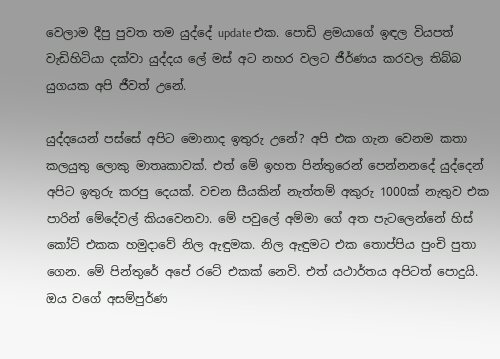වෙලාම දීපු පුවත තම යුද්දේ update එක. පොඩි ළමයාගේ ඉඳල වියපත් වැඩිහිටියා දක්වා යුද්දය ලේ මස් අට නහර වලට ජීර්ණය කරවල තිබ්බ යුගයක අපි ජීවත් උනේ.

යුද්දයෙන් පස්සේ අපිට මොනාද ඉතුරු උනේ? අපි එක ගැන වෙනම කතා කලයුතු ලොකු මාතෘකාවක්. එත් මේ ඉහත පින්තුරෙන් පෙන්නනදේ යුද්දෙන් අපිට ඉතුරු කරපු දෙයක්. වචන සීයකින් නැත්තම් අකුරු 1000ක් නැතුව එක පාරින් මේදේවල් කියවෙනවා. මේ පවුලේ අම්මා ගේ අත පැටලෙන්නේ හිස් කෝට් එකක හමුදාවේ නිල ඇඳුමක. නිල ඇඳුමට එක තොප්පිය පුංචි පුතා ගෙන. මේ පින්තුරේ අපේ රටේ එකක් නෙවි. එත් යථාර්තය අපිටත් පොදුයි. ඔය වගේ අසම්පුර්ණ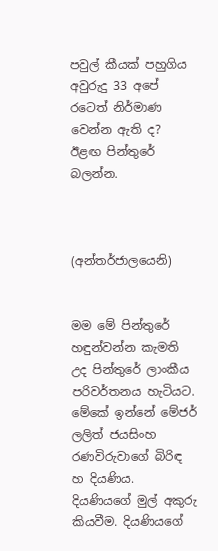පවුල් කීයක් පහුගිය අවුරුදු 33 අපේ රටෙත් නිර්මාණ වෙන්න ඇති ද? ඊළඟ පින්තුරේ බලන්න.



(අන්තර්ජාලයෙනි)


මම මේ පින්තුරේ හඳුන්වන්න කැමති උද පින්තුරේ ලාංකීය පරිවර්තනය හැටියට. මේකේ ඉන්නේ මේජර්  ලලිත් ජයසිංහ රණවිරුවාගේ බිරිඳ හ දියණිය. දියණියගේ මුල් අකුරු කියවීම. දියණියගේ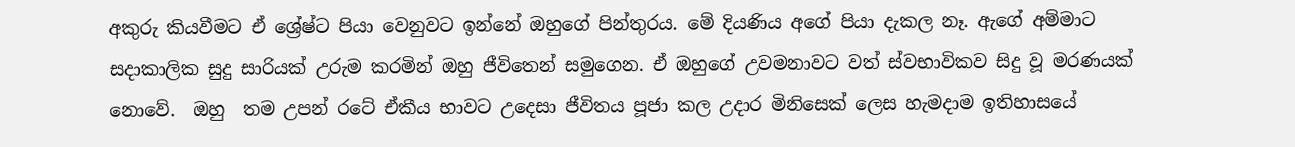අකුරු කියවීමට ඒ ශ්‍රේෂ්ට පියා වෙනුවට ඉන්නේ ඔහුගේ පින්තුරය. මේ දියණිය අගේ පියා දැකල නෑ. ඇගේ අම්මාට සදාකාලික සුදු සාරියක් උරුම කරමින් ඔහු ජීවිතෙන් සමුගෙන. ඒ ඔහුගේ උවමනාවට වත් ස්වභාවිකව සිදු වූ මරණයක් නොවේ.  ඔහු  තම උපන් රටේ ඒකීය භාවට උදෙසා ජීවිතය පූජා කල උදාර මිනිසෙක් ලෙස හැමදාම ඉතිහාසයේ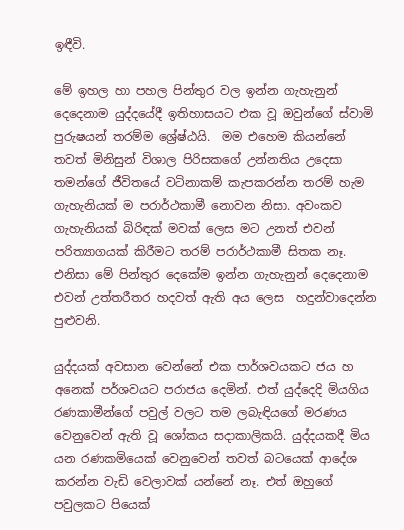ඉඳීවි.

මේ ඉහල හා පහල පින්තුර වල ඉන්න ගැහැනුන් දෙදෙනාම යුද්දයේදී ඉතිහාසයට එක වූ ඔවුන්ගේ ස්වාමි පුරුෂයන් තරම්ම ශ්‍රේෂ්ඨයි.  මම එහෙම කියන්නේ තවත් මිනිසුන් විශාල පිරිසකගේ උන්නතිය උදෙසා තමන්ගේ ජීවිතයේ වටිනාකම් කැපකරන්න තරම් හැම ගැහැනියක් ම පරාර්ථකාමී නොවන නිසා. අවංකව ගැහැනියක් බිරිඳක් මවක් ලෙස මට උනත් එවන් පරිත්‍යාගයක් කිරීමට තරම් පරාර්ථකාමී සිතක නෑ.  එනිසා මේ පින්තුර දෙකේම ඉන්න ගැහැනුන් දෙදෙනාම එවන් උත්තරීතර හදවත් ඇති අය ලෙස  හදුන්වාදෙන්න පුළුවනි.

යුද්දයක් අවසාන වෙන්නේ එක පාර්ශවයකට ජය හ අනෙක් පර්ශවයට පරාජය දෙමින්. එත් යුද්දෙදි මියගිය රණකාමීන්ගේ පවුල් වලට තම ලබැඳියගේ මරණය වෙනුවෙන් ඇති වූ ශෝකය සදාකාලිකයි. යුද්දයකදී මිය යන රණකමියෙක් වෙනුවෙන් තවත් බටයෙක් ආදේශ කරන්න වැඩි වෙලාවක් යන්නේ නෑ. එත් ඔහුගේ පවුලකට පියෙක්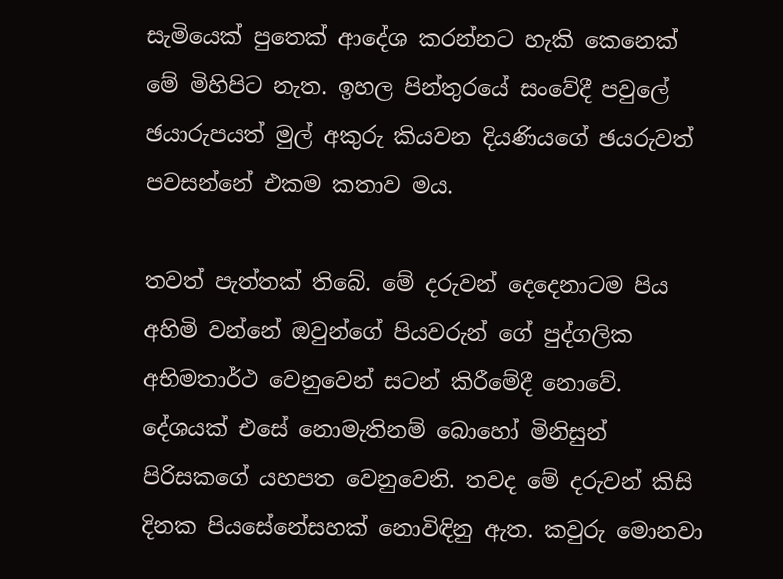සැමියෙක් පුතෙක් ආදේශ කරන්නට හැකි කෙනෙක් මේ මිහිපිට නැත. ඉහල පින්තුරයේ සංවේදී පවුලේ ඡයාරුපයත් මුල් අකුරු කියවන දියණියගේ ඡයරුවත් පවසන්නේ එකම කතාව මය.

තවත් පැත්තක් තිබේ. මේ දරුවන් දෙදෙනාටම පිය අහිමි වන්නේ ඔවුන්ගේ පියවරුන් ගේ පුද්ගලික අභිමතාර්ථ වෙනුවෙන් සටන් කිරීමේදී නොවේ. දේශයක් එසේ නොමැතිනම් බොහෝ මිනිසුන් පිරිසකගේ යහපත වෙනුවෙනි. තවද මේ දරුවන් කිසි දිනක පියසේනේසහක් නොවිඳිනු ඇත. කවුරු මොනවා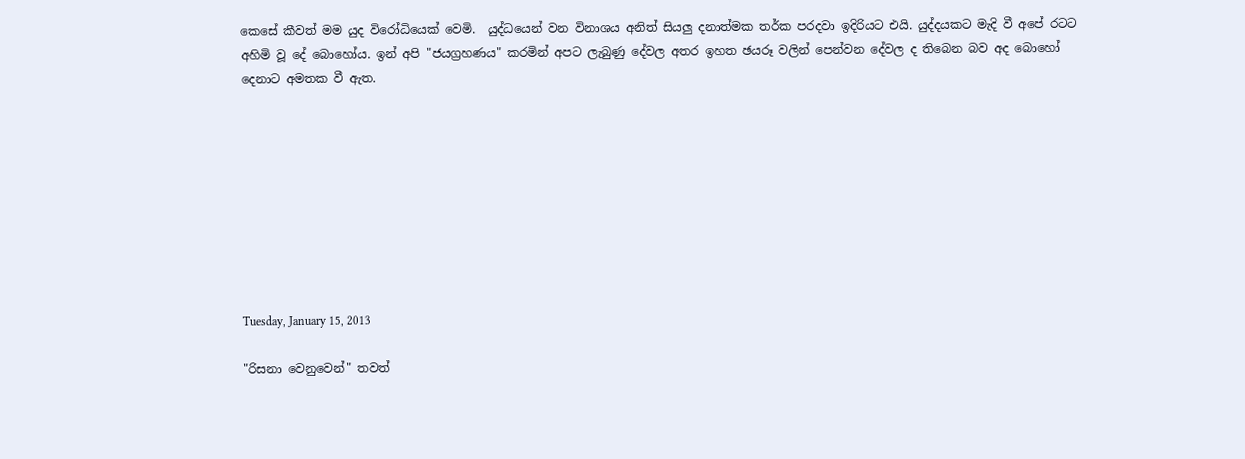කෙසේ කීවත් මම යුද විරෝධියෙක් වෙමි.  යුද්ධයෙන් වන විනාශය අනිත් සියලු දනාත්මක තර්ක පරදවා ඉදිරියට එයි. යුද්දයකට මැදි වී අපේ රටට අහිමි වූ දේ බොහෝය. ඉන් අපි "ජයග්‍රහණය" කරමින් අපට ලැබුණු දේවල අතර ඉහත ඡයරූ වලින් පෙන්වන දේවල ද තිබෙන බව අද බොහෝ දෙනාට අමතක වී ඇත.









Tuesday, January 15, 2013

"රිසනා වෙනුවෙන්" තවත්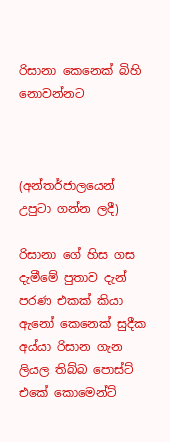රිසානා කෙනෙක් බිහි නොවන්නට



(අන්තර්ජාලයෙන් උපුටා ගන්න ලදී)

රිසානා ගේ හිස ගස දැමීමේ පුතාව දැන් පරණ එකක් කියා ඇනෝ කෙනෙක් සුදීක අය්යා රිසාන ගැන ලියල තිබ්බ පොස්ට් එකේ කොමෙන්ට්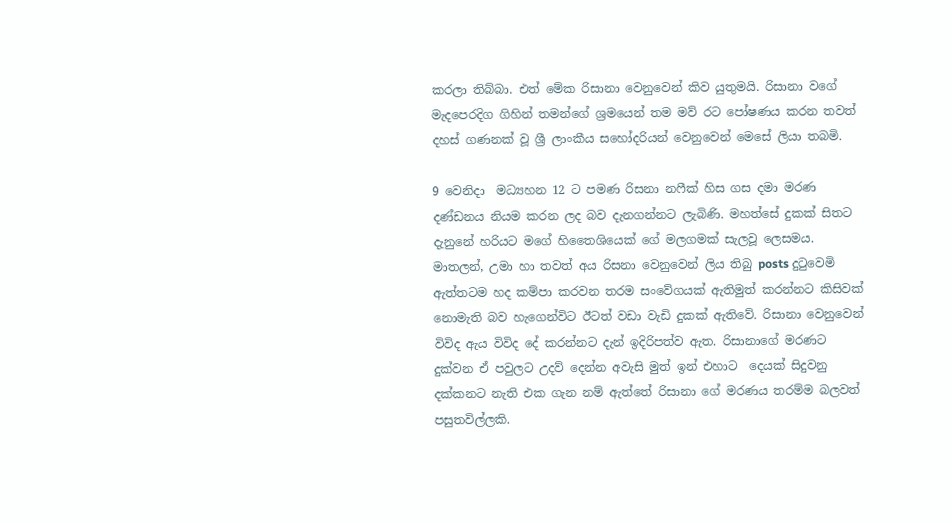කරලා තිබ්බා. එත් මේක රිසානා වෙනුවෙන් කිව යුතුමයි. රිසානා වගේ මැදපෙරදිග ගිහින් තමන්ගේ ශ්‍රමයෙන් තම මව් රට පෝෂණය කරන තවත් දහස් ගණනක් වූ ශ්‍රී ලාංකීය සහෝදරියන් වෙනුවෙන් මෙසේ ලියා තබමි.

9 වෙනිදා  මධ්‍යහන 12 ට පමණ රිසනා නෆීක් හිස ගස දමා මරණ දණ්ඩනය නියම කරන ලද බව දැනගන්නට ලැබිණි. මහත්සේ දුකක් සිතට දැනුනේ හරියට මගේ හිතෛශියෙක් ගේ මලගමක් සැලවූ ලෙසමය.
මාතලන්, උමා හා තවත් අය රිසනා වෙනුවෙන් ලිය තිබු posts දුටුවෙමි ඇත්තටම හද කම්පා කරවන තරම සංවේගයක් ඇතිමුත් කරන්නට කිසිවක් නොමැති බව හැගෙන්විට ඊටත් වඩා වැඩි දුකක් ඇතිවේ. රිසානා වෙනුවෙන් විවිද ඇය විවිද දේ කරන්නට දැන් ඉදිරිපත්ව ඇත. රිසානාගේ මරණට දුක්වන ඒ පවුලට උදව් දෙන්න අවැසි මුත් ඉන් එහාට  දෙයක් සිදුවනු දක්කනට නැති එක ගැන නම් ඇත්තේ රිසානා ගේ මරණය තරම්ම බලවත් පසුතවිල්ලකි.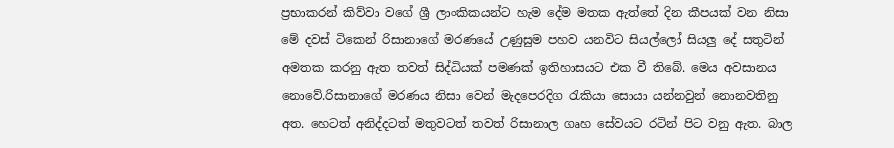ප්‍රභාකරන් කිව්වා වගේ ශ්‍රී ලාංකිකයන්ට හැම දේම මතක ඇත්තේ දින කීපයක් වන නිසා මේ දවස් ටිකෙන් රිසානාගේ මරණයේ උණුසුම පහව යනවිට සියල්ලෝ සියලු දේ සතුටින් අමතක කරනු ඇත තවත් සිද්ධියක් පමණක් ඉතිහාසයට එක වී තිබේ. මෙය අවසානය නොවේ.රිසානාගේ මරණය නිසා වෙන් මැදපෙරදිග රැකියා සොයා යන්නවුන් නොනවතිනු අත. හෙටත් අනිද්දටත් මතුවටත් තවත් රිසානාල ගෘහ සේවයට රටින් පිට වනු ඇත. බාල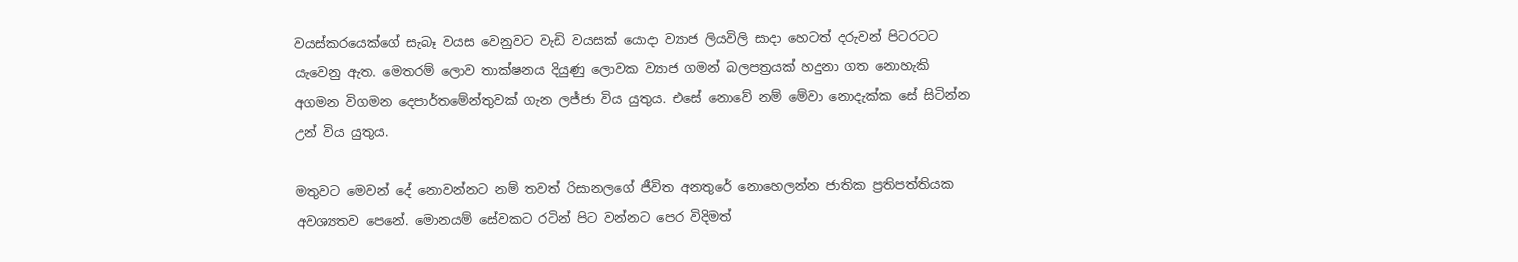වයස්කරයෙක්ගේ සැබෑ වයස වෙනුවට වැඩි වයසක් යොදා ව්‍යාජ ලියවිලි සාදා හෙටත් දරුවන් පිටරටට යැවෙනු ඇත. මෙතරම් ලොව තාක්ෂනය දියුණු ලොවක ව්‍යාජ ගමන් බලපත්‍රයක් හදුනා ගත නොහැකි අගමන විගමන දෙපාර්තමේන්තුවක් ගැන ලජ්ජා විය යුතුය. එසේ නොවේ නම් මේවා නොදැක්ක සේ සිටින්න උන් විය යුතුය.

මතුවට මෙවන් දේ නොවන්නට නම් තවත් රිසානලගේ ජීවිත අනතුරේ නොහෙලන්න ජාතික ප්‍රතිපත්තියක අවශ්‍යතව පෙනේ. මොනයම් සේවකට රටින් පිට වන්නට පෙර විදිමත්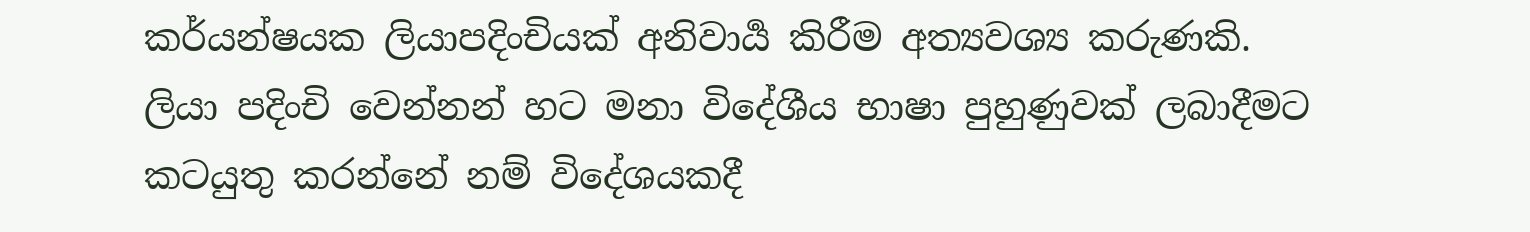කර්යන්ෂයක ලියාපදිංචියක් අනිවාර්‍ය කිරීම අත්‍යවශ්‍ය කරුණකි. ලියා පදිංචි වෙන්නන් හට මනා විදේශීය භාෂා පුහුණුවක් ලබාදීමට කටයුතු කරන්නේ නම් විදේශයකදී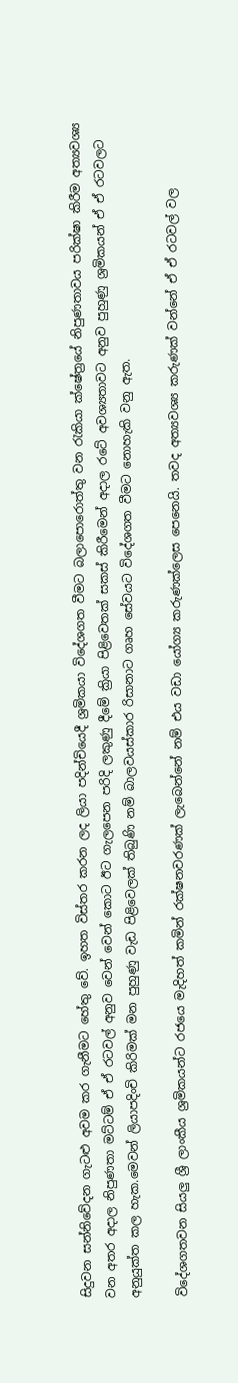සිදුවන සන්නිවේදන ගැටළු අවම කර ගැනීමට හේතු වේ. ඉහත විස්තර කරන ලද ලියා පදින්චියෙදී ශ්‍රමිකයා විදේශගත වීමට බලාපොරොත්තු වන රැකියා ක්ෂේත්‍රයේ නිපුණතාවය පරික්ෂා කිරීම අත්‍යවශ්‍ය වන අතර අදාල නිපුණතා මට්ටම් ඒ ඒ රටවල් අනුව වෙන් වෙන් කොට ඊට ගැලපෙන පරිදි ලකුණු දීමේ ක්‍රියා පිළිවෙතක් සකස් කිරීමෙන් අදාල රටේ අවශ්‍යතාවට අනුව පුහුණු ශ්‍රමිකයන් ඒ ඒ රටවලට අනුයුක්ත කල හැක.මෙවන් ලියාපදිංචි කිරිමක් මන පුහුණු වැඩ පිළිවෙලක් තිබුණි නම් බාලවයස්කාර රිසානාට ගෘහ සේවයට විදේශගත වීමට නොහැකි වනු ඇත.

විදේශගතවන සියලු ශ්‍රී ලාංකීය ශ්‍රමිකයන්ට රජයෙ මැදිහත් කමින් රක්ෂනවරණක් ලැබෙන්නේ නම් එය වඩා යෝග්‍ය කරුණක්ලෙස පෙනෙයි. තවද අත්‍යවශ්‍ය කරුණක් වන්නේ ඒ ඒ රටවල් වල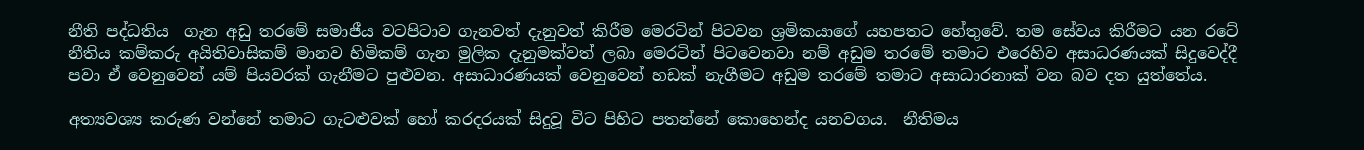නීති පද්ධතිය  ගැන අඩු තරමේ සමාජීය වටපිටාව ගැනවත් දැනුවත් කිරීම මෙරටින් පිටවන ශ්‍රමිකයාගේ යහපතට හේතුවේ. තම සේවය කිරීමට යන රටේ නීතිය කම්කරු අයිතිවාසිකම් මානව හිමිකම් ගැන මුලික දැනුමක්වත් ලබා මෙරටින් පිටවෙනවා නම් අඩුම තරමේ තමාට එරෙහිව අසාධරණයක් සිදුවෙද්දී පවා ඒ වෙනුවෙන් යම් පියවරක් ගැනීමට පුළුවන. අසාධාරණයක් වෙනුවෙන් හඩක් නැගීමට අඩුම තරමේ තමාට අසාධාරනාක් වන බව දත යුත්තේය.

අත්‍යවශ්‍ය කරුණ වන්නේ තමාට ගැටළුවක් හෝ කරදරයක් සිදුවූ විට පිහිට පතන්නේ කොහෙන්ද යනවගය.  නීතිමය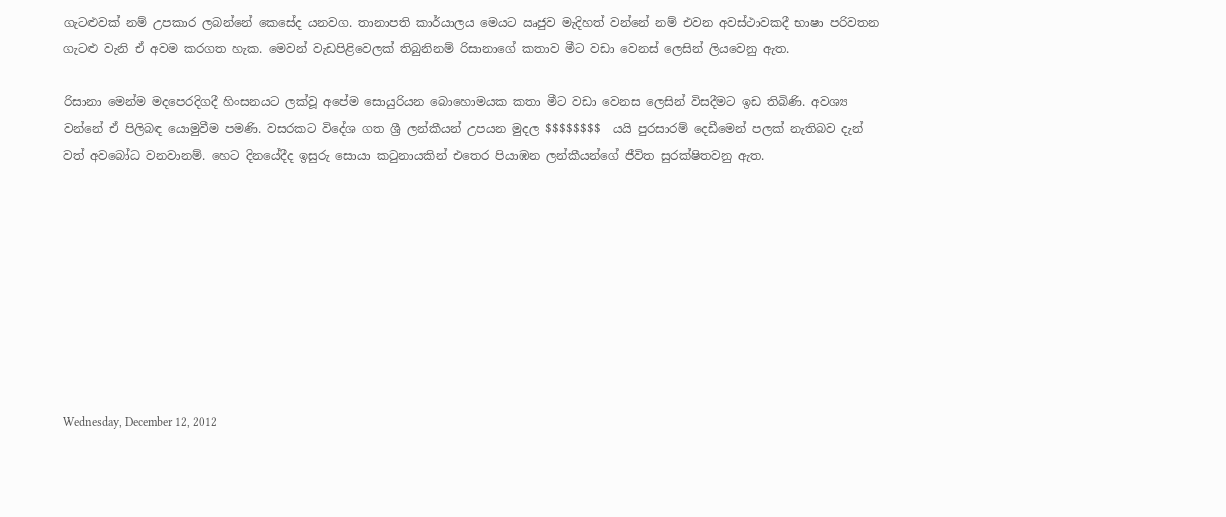ගැටළුවක් නම් උපකාර ලබන්නේ කෙසේද යනවග. තානාපති කාර්යාලය මෙයට ඍජුව මැදිහත් වන්නේ නම් එවන අවස්ථාවකදී භාෂා පරිවතන ගැටළු වැනි ඒ අවම කරගත හැක. මෙවන් වැඩපිළිවෙලක් තිබුනිනම් රිසානාගේ කතාව මීට වඩා වෙනස් ලෙසින් ලියවෙනු ඇත.

රිසානා මෙන්ම මදපෙරදිගදී හිංසනයට ලක්වූ අපේම සොයුරියන බොහොමයක කතා මීට වඩා වෙනස ලෙසින් විසදීමට ඉඩ තිබිණි. අවශ්‍ය වන්නේ ඒ පිලිබඳ යොමුවීම පමණි. වසරකට විදේශ ගත ශ්‍රී ලන්කීයන් උපයන මුදල $$$$$$$$  යයි පුරසාරම් දෙඩීමෙන් පලක් නැතිබව දැන් වත් අවබෝධ වනවානම්. හෙට දිනයේදීද ඉසුරු සොයා කටුනායකින් එතෙර පියාඹන ලන්කීයන්ගේ ජීවිත සුරක්ෂිතවනු ඇත.









Wednesday, December 12, 2012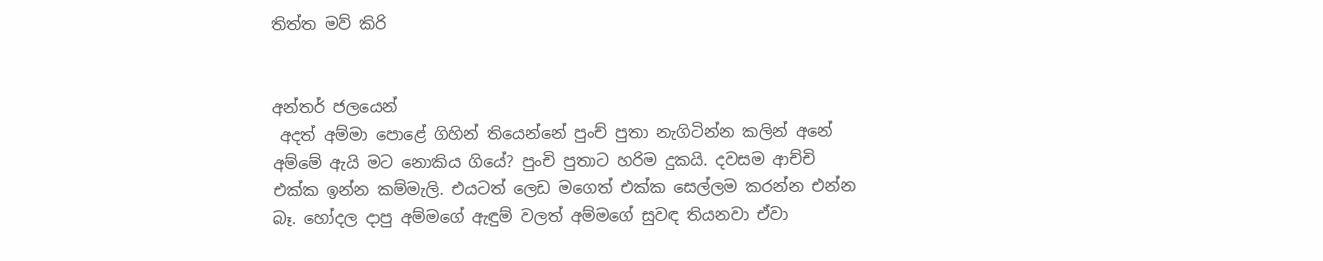තිත්ත මව් කිරි


අන්තර් ජලයෙන්
 අදත් අම්මා පොළේ ගිහින් තියෙන්නේ පුංච් පුතා නැගිටින්න කලින් අනේ අම්මේ ඇයි මට නොකිය ගියේ? පුංචි පුතාට හරිම දුකයි. දවසම ආච්චි එක්ක ඉන්න කම්මැලි. එයටත් ලෙඩ මගෙත් එක්ක සෙල්ලම කරන්න එන්න බෑ. හෝදල දාපු අම්මගේ ඇඳුම් වලත් අම්මගේ සුවඳ තියනවා ඒවා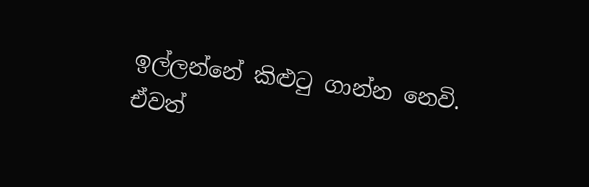ඉල්ලන්නේ කිළුටු ගාන්න නෙවි. ඒවත්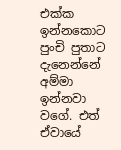එක්ක ඉන්නකොට පුංචි පුතාට දැනෙන්නේ අම්මා ඉන්නවා වගේ. එත් ඒවායේ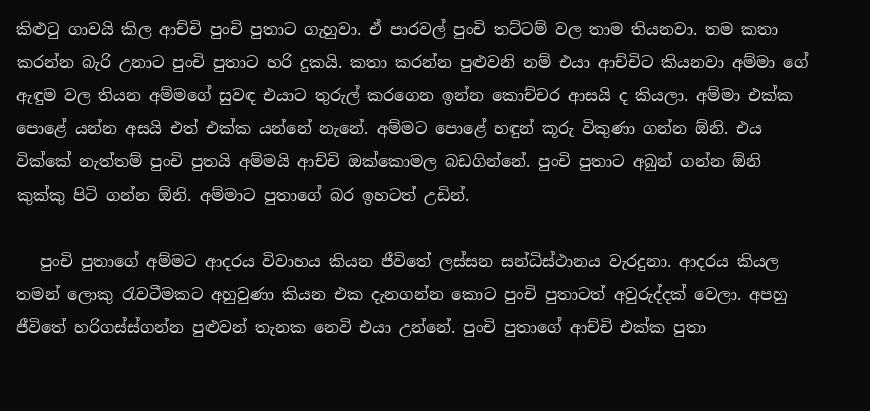කිළුටු ගාවයි කිල ආච්චි පුංචි පුතාට ගැහුවා. ඒ පාරවල් පුංචි තට්ටම් වල තාම තියනවා. තම කතා කරන්න බැරි උනාට පුංචි පුතාට හරි දුකයි. කතා කරන්න පුළුවනි නම් එයා ආච්චිට කියනවා අම්මා ගේ ඇඳුම වල තියන අම්මගේ සුවඳ එයාට තුරුල් කරගෙන ඉන්න කොච්චර ආසයි ද කියලා. අම්මා එක්ක පොළේ යන්න අසයි එත් එක්ක යන්නේ නැනේ. අම්මට පොළේ හඳුන් කූරු විකුණා ගන්න ඕනි. එය වික්කේ නැත්තම් පුංචි පුතයි අම්මයි ආච්චි ඔක්කොමල බඩගින්නේ. පුංචි පුතාට අබුන් ගන්න ඕනි කුක්කු පිටි ගන්න ඕනි. අම්මාට පුතාගේ බර ඉහටත් උඩින්.

   පුංචි පුතාගේ අම්මට ආදරය විවාහය කියන ජීවිතේ ලස්සන සන්ධිස්ථානය වැරදුනා. ආදරය කියල තමන් ලොකු රැවටීමකට අහුවුණා කියන එක දැනගන්න කොට පුංචි පුතාටත් අවුරුද්දක් වෙලා. අපහු ජීවිතේ හරිගස්ස්ගන්න පුළුවන් තැනක නෙවි එයා උන්නේ. පුංචි පුතාගේ ආච්චි එක්ක පුතා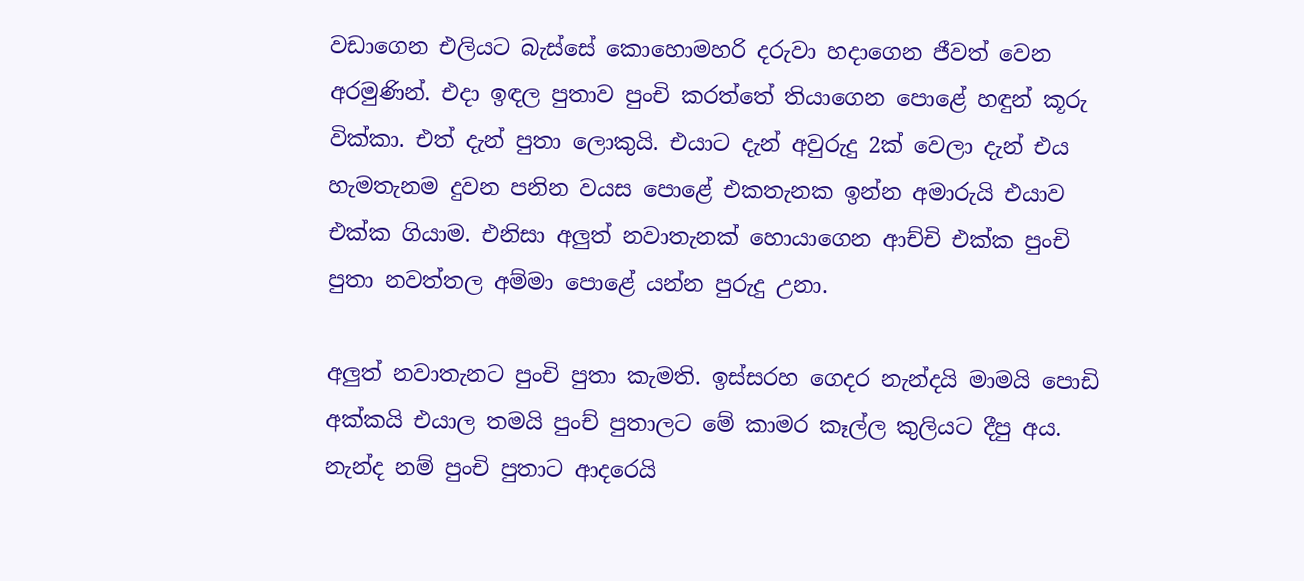වඩාගෙන එලියට බැස්සේ කොහොමහරි දරුවා හදාගෙන ජීවත් වෙන අරමුණින්. එදා ඉඳල පුතාව පුංචි කරත්තේ තියාගෙන පොළේ හඳුන් කූරු වික්කා. එත් දැන් පුතා ලොකුයි. එයාට දැන් අවුරුදු 2ක් වෙලා දැන් එය හැමතැනම දුවන පනින වයස පොළේ එකතැනක ඉන්න අමාරුයි එයාව එක්ක ගියාම. එනිසා අලුත් නවාතැනක් හොයාගෙන ආච්චි එක්ක පුංචි පුතා නවත්තල අම්මා පොළේ යන්න පුරුදු උනා.

අලුත් නවාතැනට පුංචි පුතා කැමති. ඉස්සරහ ගෙදර නැන්දයි මාමයි පොඩි අක්කයි එයාල තමයි පුංච් පුතාලට මේ කාමර කෑල්ල කුලියට දීපු අය. නැන්ද නම් පුංචි පුතාට ආදරෙයි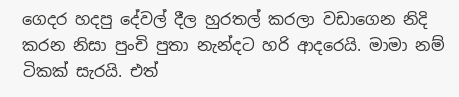ගෙදර හදපු දේවල් දීල හුරතල් කරලා වඩාගෙන නිදි කරන නිසා පුංචි පුතා නැන්දට හරි ආදරෙයි. මාමා නම් ටිකක් සැරයි. එත්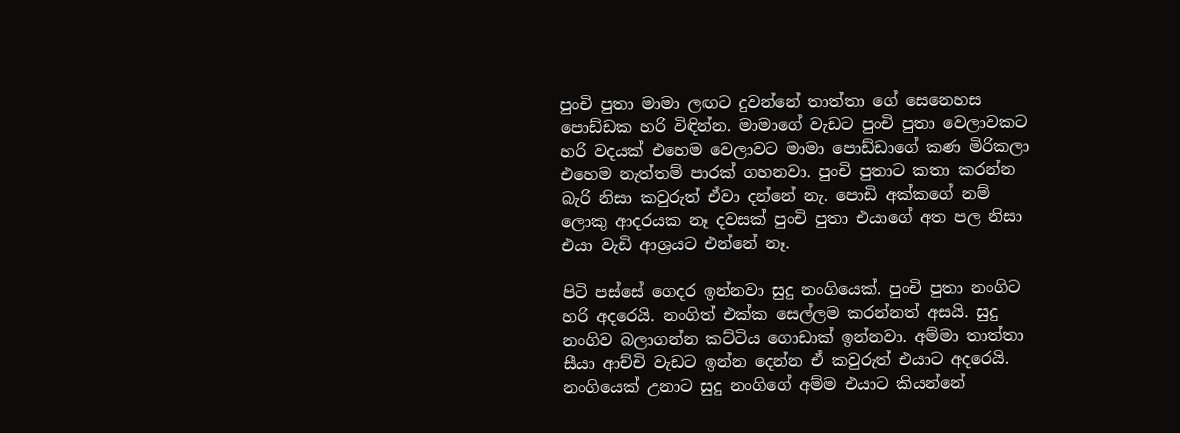පුංචි පුතා මාමා ලඟට දුවන්නේ තාත්තා ගේ සෙනෙහස පොඩ්ඩක හරි විඳින්න. මාමාගේ වැඩට පුංචි පුතා වෙලාවකට හරි වදයක් එහෙම වෙලාවට මාමා පොඩ්ඩාගේ කණ මිරිකලා එහෙම නැත්තම් පාරක් ගහනවා. පුංචි පුතාට කතා කරන්න බැරි නිසා කවුරුත් ඒවා දන්නේ නැ. පොඩි අක්කගේ නම් ලොකු ආදරයක නෑ දවසක් පුංචි පුතා එයාගේ අත පල නිසා එයා වැඩි ආශ්‍රයට එන්නේ නෑ.

පිටි පස්සේ ගෙදර ඉන්නවා සුදු නංගියෙක්. පුංචි පුතා නංගිට හරි අදරෙයි. නංගිත් එක්ක සෙල්ලම කරන්නත් අසයි. සුදු නංගිව බලාගන්න කට්ටිය ගොඩාක් ඉන්නවා. අම්මා තාත්තා සීයා ආච්චි වැඩට ඉන්න දෙන්න ඒ කවුරුත් එයාට අදරෙයි. නංගියෙක් උනාට සුදු නංගිගේ අම්ම එයාට කියන්නේ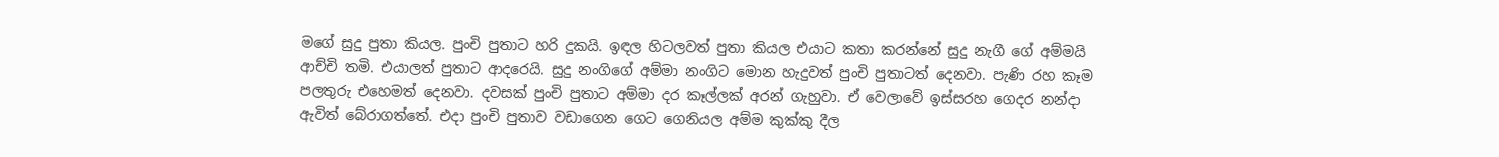මගේ සුදු පුතා කියල. පුංචි පුතාට හරි දුකයි. ඉඳල හිටලවත් පුතා කියල එයාට කතා කරන්නේ සුදු නැගී ගේ අම්මයි ආච්චි තමි. එයාලත් පුතාට ආදරෙයි. සුදු නංගිගේ අම්මා නංගිට මොන හැදුවත් පුංචි පුතාටත් දෙනවා. පැණි රහ කෑම පලතුරු එහෙමත් දෙනවා. දවසක් පුංචි පුතාට අම්මා දර කෑල්ලක් අරන් ගැහුවා. ඒ වෙලාවේ ඉස්සරහ ගෙදර නන්දා ඇවිත් බේරාගත්තේ. එදා පුංචි පුතාව වඩාගෙන ගෙට ගෙනියල අම්ම කුක්කු දීල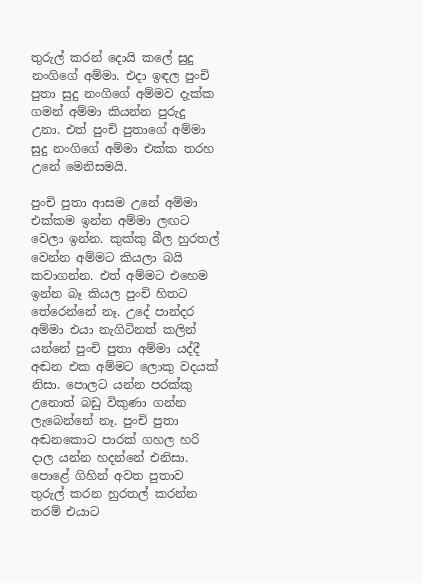තුරුල් කරන් දොයි කලේ සුදු නංගිගේ අම්මා. එදා ඉඳල පුංචි පුතා සුදු නංගිගේ අම්මව දැක්ක ගමන් අම්මා කියන්න පුරුදු උනා. එත් පුංචි පුතාගේ අම්මා සුදු නංගිගේ අම්මා එක්ක තරහ උනේ මෙනිසමයි.

පුංචි පුතා ආසම උනේ අම්මා එක්කම ඉන්න අම්මා ලඟට වෙලා ඉන්න. කුක්කු බීල හුරතල් වෙන්න අම්මට කියලා බයි කවාගන්න. එත් අම්මට එහෙම ඉන්න බෑ කියල පුංචි හිතට තේරෙන්නේ නෑ. උදේ පාන්දර අම්මා එයා නැගිටිනත් කලින් යන්නේ පුංචි පුතා අම්මා යද්දී අඬන එක අම්මට ලොකු වදයක් නිසා. පොලට යන්න පරක්කු උනොත් බඩු විකුණා ගන්න ලැබෙන්නේ නෑ. පුංචි පුතා අඬනකොට පාරක් ගහල හරි දාල යන්න හදන්නේ එනිසා. පොළේ ගිහින් අවත පුතාව තුරුල් කරන හුරතල් කරන්න තරම් එයාට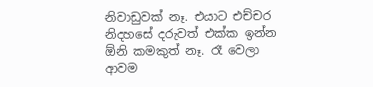නිවාඩුවක් නෑ. එයාට එච්චර නිදහසේ දරුවත් එක්ක ඉන්න ඕනි කමකුත් නෑ. රෑ වෙලා ආවම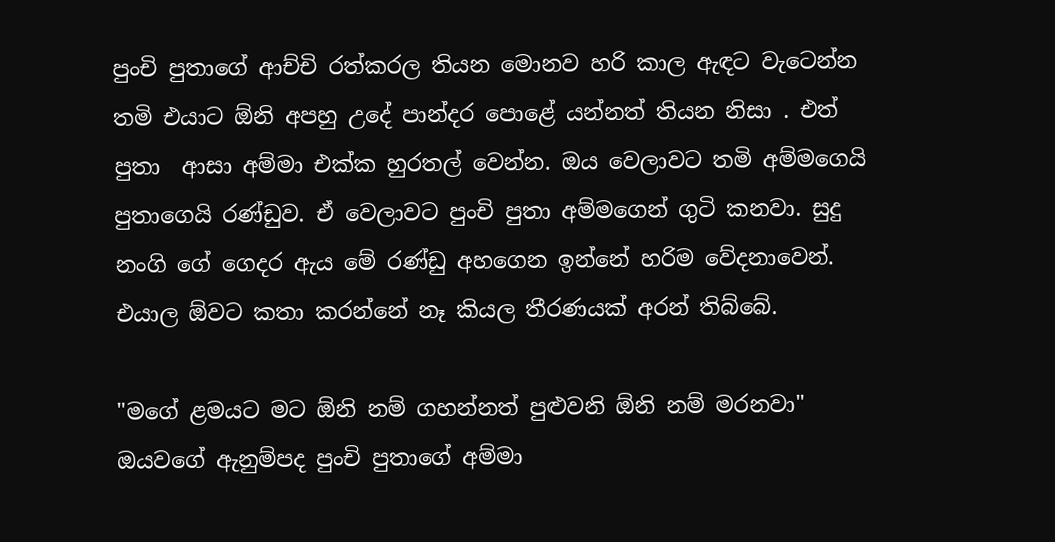පුංචි පුතාගේ ආච්චි රත්කරල තියන මොනව හරි කාල ඇඳට වැටෙන්න තමි එයාට ඕනි අපහු උදේ පාන්දර පොළේ යන්නත් තියන නිසා . එත් පුතා  ආසා අම්මා එක්ක හුරතල් වෙන්න. ඔය වෙලාවට තමි අම්මගෙයි පුතාගෙයි රණ්ඩුව. ඒ වෙලාවට පුංචි පුතා අම්මගෙන් ගුටි කනවා. සුදු නංගි ගේ ගෙදර ඇය මේ රණ්ඩු අහගෙන ඉන්නේ හරිම වේදනාවෙන්. එයාල ඕවට කතා කරන්නේ නෑ කියල තීරණයක් අරන් තිබ්බේ.

"මගේ ළමයට මට ඕනි නම් ගහන්නත් පුළුවනි ඕනි නම් මරනවා" ඔයවගේ ඇනුම්පද පුංචි පුතාගේ අම්මා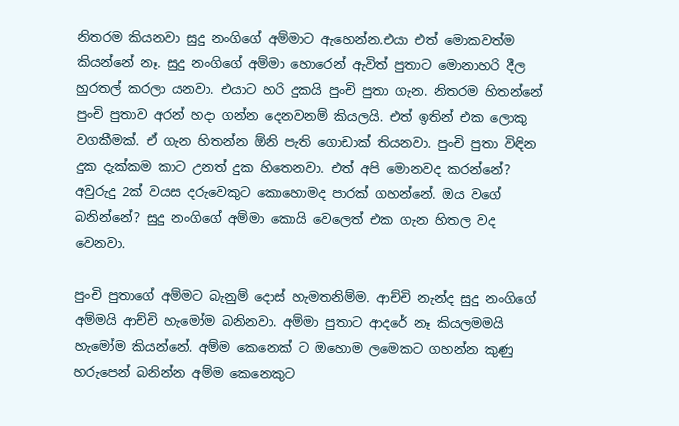නිතරම කියනවා සුදු නංගිගේ අම්මාට ඇහෙන්න.එයා එත් මොකවත්ම කියන්නේ නෑ. සුදු නංගිගේ අම්මා හොරෙන් ඇවිත් පුතාට මොනාහරි දීල හුරතල් කරලා යනවා. එයාට හරි දුකයි පුංචි පුතා ගැන. නිතරම හිතන්නේ පුංචි පුතාව අරන් හදා ගන්න දෙනවනම් කියලයි. එත් ඉතින් එක ලොකු වගකීමක්. ඒ ගැන හිතන්න ඕනි පැති ගොඩාක් තියනවා. පුංචි පුතා විඳින දුක දැක්කම කාට උනත් දුක හිතෙනවා. එත් අපි මොනවද කරන්නේ? අවුරුදු 2ක් වයස දරුවෙකුට කොහොමද පාරක් ගහන්නේ. ඔය වගේ බනින්නේ? සුදු නංගිගේ අම්මා කොයි වෙලෙත් එක ගැන හිතල වද වෙනවා.

පුංචි පුතාගේ අම්මට බැනුම් දොස් හැමතනිම්ම. ආච්චි නැන්ද සුදු නංගිගේ අම්මයි ආච්චි හැමෝම බනිනවා. අම්මා පුතාට ආදරේ නෑ කියලමමයි  හැමෝම කියන්නේ. අම්ම කෙනෙක් ට ඔහොම ලමෙකට ගහන්න කුණු හරුපෙන් බනින්න අම්ම කෙනෙකුට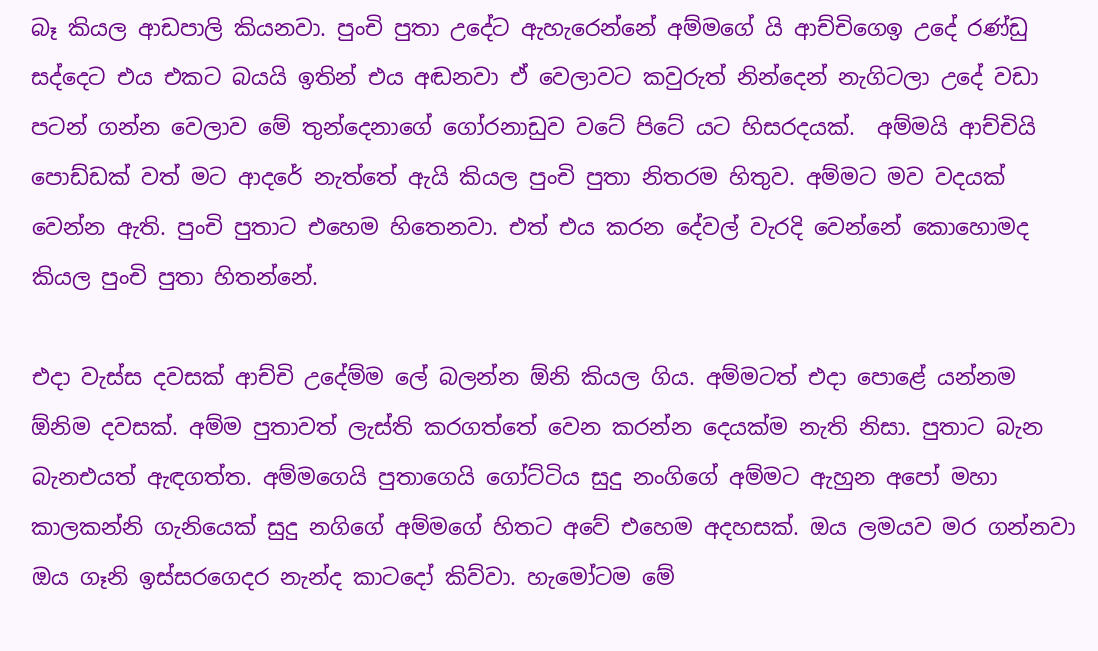බෑ කියල ආඩපාලි කියනවා. පුංචි පුතා උදේට ඇහැරෙන්නේ අම්මගේ යි ආච්චිගෙඉ උදේ රණ්ඩු සද්දෙට එය එකට බයයි ඉතින් එය අඬනවා ඒ වෙලාවට කවුරුත් නින්දෙන් නැගිටලා උදේ වඩා පටන් ගන්න වෙලාව මේ තුන්දෙනාගේ ගෝරනාඩුව වටේ පිටේ යට හිසරදයක්.  අම්මයි ආච්චියි පොඩ්ඩක් වත් මට ආදරේ නැත්තේ ඇයි කියල පුංචි පුතා නිතරම හිතුව. අම්මට මව වදයක් වෙන්න ඇති. පුංචි පුතාට එහෙම හිතෙනවා. එත් එය කරන දේවල් වැරදි වෙන්නේ කොහොමද කියල පුංචි පුතා හිතන්නේ.

එදා වැස්ස දවසක් ආච්චි උදේම්ම ලේ බලන්න ඕනි කියල ගිය. අම්මටත් එදා පොළේ යන්නම ඕනිම දවසක්. අම්ම පුතාවත් ලැස්ති කරගත්තේ වෙන කරන්න දෙයක්ම නැති නිසා. පුතාට බැන බැනඑයත් ඇඳගත්ත. අම්මගෙයි පුතාගෙයි ගෝට්ටිය සුදු නංගිගේ අම්මට ඇහුන අපෝ මහා කාලකන්නි ගැනියෙක් සුදු නගිගේ අම්මගේ හිතට අවේ එහෙම අදහසක්. ඔය ලමයව මර ගන්නවා ඔය ගෑනි ඉස්සරගෙදර නැන්ද කාටදෝ කිව්වා. හැමෝටම මේ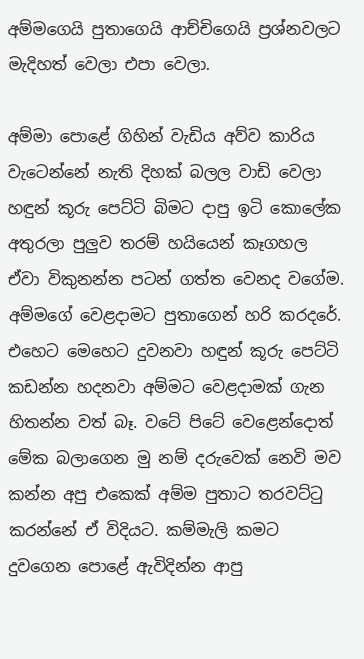අම්මගෙයි පුතාගෙයි ආච්චිගෙයි ප්‍රශ්නවලට මැදිහත් වෙලා එපා වෙලා.

අම්මා පොළේ ගිහින් වැඩිය අව්ව කාරිය වැටෙන්නේ නැති දිහක් බලල වාඩි වෙලා හඳුන් කූරු පෙට්ටි බිමට දාපු ඉටි කොලේක අතුරලා පුලුව තරම් හයියෙන් කෑගහල ඒවා විකුනන්න පටන් ගත්ත වෙනද වගේම. අම්මගේ වෙළදාමට පුතාගෙන් හරි කරදරේ. එහෙට මෙහෙට දුවනවා හඳුන් කූරු පෙට්ටි කඩන්න හදනවා අම්මට වෙළදාමක් ගැන හිතන්න වත් බෑ. වටේ පිටේ වෙළෙන්දොත් මේක බලාගෙන මු නම් දරුවෙක් නෙවි මව කන්න අපු එකෙක් අම්ම පුතාට තරවට්ටු කරන්නේ ඒ විදියට. කම්මැලි කමට දුවගෙන පොළේ ඇවිදින්න ආපු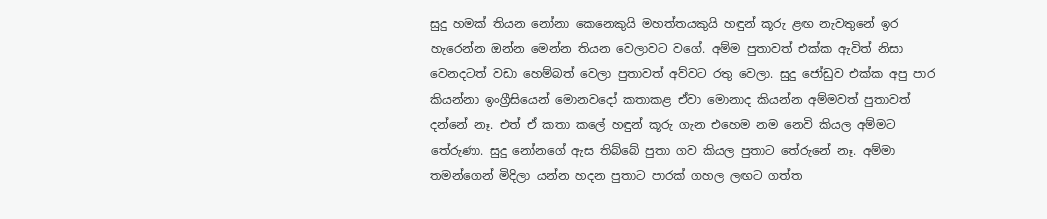සුදු හමක් තියන නෝනා කෙනෙකුයි මහත්තයකුයි හඳුන් කූරු ළඟ නැවතුනේ ඉර හැරෙන්න ඔන්න මෙන්න තියන වෙලාවට වගේ. අම්ම පුතාවත් එක්ක ඇවිත් නිසා වෙනදටත් වඩා හෙම්බත් වෙලා පුතාවත් අව්වට රතු වෙලා. සුදු ජෝඩුව එක්ක අපු පාර කියන්නා ඉංග්‍රීසියෙන් මොනවදෝ කතාකළ ඒවා මොනාද කියන්න අම්මවත් පුතාවත් දන්නේ නෑ. එත් ඒ කතා කලේ හඳුන් කූරු ගැන එහෙම නම නෙවි කියල අම්මට තේරුණා. සුදු නෝනගේ ඇස තිබ්බේ පුතා ගව කියල පුතාට තේරුනේ නෑ. අම්මා තමන්ගෙන් මිදිලා යන්න හදන පුතාට පාරක් ගහල ලඟට ගත්ත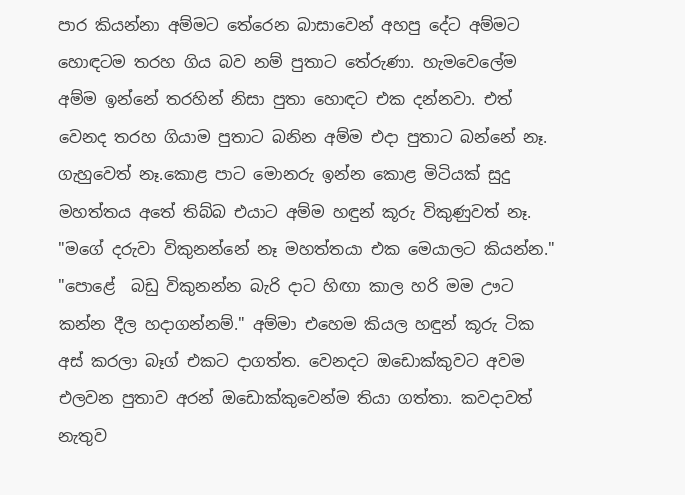පාර කියන්නා අම්මට තේරෙන බාසාවෙන් අහපු දේට අම්මට හොඳටම තරහ ගිය බව නම් පුතාට තේරුණා. හැමවෙලේම අම්ම ඉන්නේ තරහින් නිසා පුතා හොඳට එක දන්නවා. එත් වෙනද තරහ ගියාම පුතාට බනින අම්ම එදා පුතාට බන්නේ නෑ. ගැහුවෙත් නෑ.කොළ පාට මොනරු ඉන්න කොළ මිටියක් සුදු මහත්තය අතේ තිබ්බ එයාට අම්ම හඳුන් කූරු විකුණුවත් නෑ. "මගේ දරුවා විකුනන්නේ නෑ මහත්තයා එක මෙයාලට කියන්න." "පොළේ  බඩු විකුනන්න බැරි දාට හිඟා කාල හරි මම ඌට කන්න දීල හදාගන්නම්." අම්මා එහෙම කියල හඳුන් කූරු ටික අස් කරලා බෑග් එකට දාගත්ත. වෙනදට ඔඩොක්කුවට අවම එලවන පුතාව අරන් ඔඩොක්කුවෙන්ම තියා ගත්තා. කවදාවත් නැතුව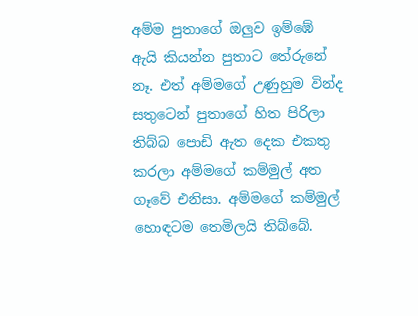අම්ම පුතාගේ ඔලුව ඉම්ඹේ ඇයි කියන්න පුතාට තේරුනේ නෑ. එත් අම්මගේ උණුහුම වින්ද සතුටෙන් පුතාගේ හිත පිරිලා තිබ්බ පොඩි ඇත දෙක එකතු කරලා අම්මගේ කම්මුල් අත ගෑවේ එනිසා. අම්මගේ කම්මුල් හොඳටම තෙමිලයි තිබ්බේ.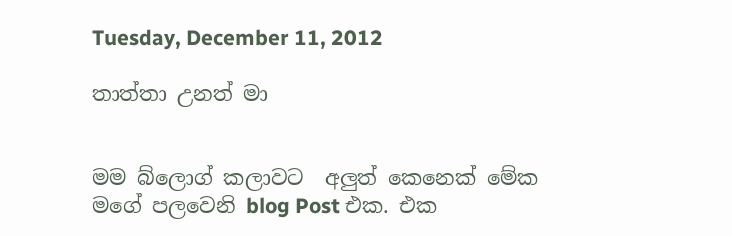Tuesday, December 11, 2012

තාත්තා උනත් මා


මම බ්ලොග් කලාවට  අලුත් කෙනෙක් මේක මගේ පලවෙනි blog Post එක. එක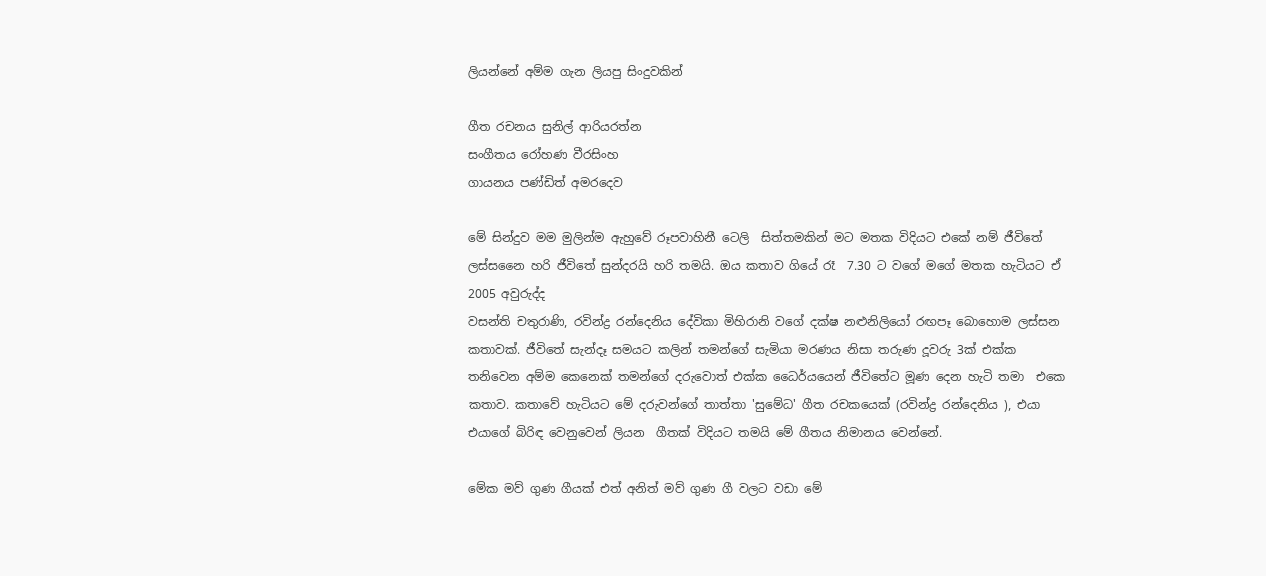ලියන්නේ අම්ම ගැන ලියපු සිංදුවකින්

ගීත රචනය සුනිල් ආරියරත්න
සංගීතය රෝහණ වීරසිංහ
ගායනය පණ්ඩිත් අමරදෙව

මේ සින්දුව මම මුලින්ම ඇහුවේ රූපවාහිනී ටෙලි  සිත්තමකින් මට මතක විදියට එකේ නම් ජීවිතේ ලස්සනෛ හරි ජීවිතේ සුන්දරයි හරි තමයි. ඔය කතාව ගියේ රෑ  7.30 ට වගේ මගේ මතක හැටියට ඒ 2005 අවුරුද්ද
වසන්ති චතුරාණි, රවින්ද්‍ර රන්දෙනිය දේවිකා මිහිරානි වගේ දක්ෂ නළුනිලියෝ රඟපෑ බොහොම ලස්සන කතාවක්. ජීවිතේ සැන්දෑ සමයට කලින් තමන්ගේ සැමියා මරණය නිසා තරුණ දූවරු 3ක් එක්ක තනිවෙන අම්ම කෙනෙක් තමන්ගේ දරුවොත් එක්ක ධෛර්යයෙන් ජීවිතේට මූණ දෙන හැටි තමා  එකෙ කතාව. කතාවේ හැටියට මේ දරුවන්ගේ තාත්තා 'සුමේධ' ගීත රචකයෙක් (රවින්ද්‍ර රන්දෙනිය ), එයා එයාගේ බිරිඳ වෙනුවෙන් ලියන  ගීතක් විදියට තමයි මේ ගීතය නිමානය වෙන්නේ.

මේක මව් ගුණ ගීයක් එත් අනිත් මව් ගුණ ගී වලට වඩා මේ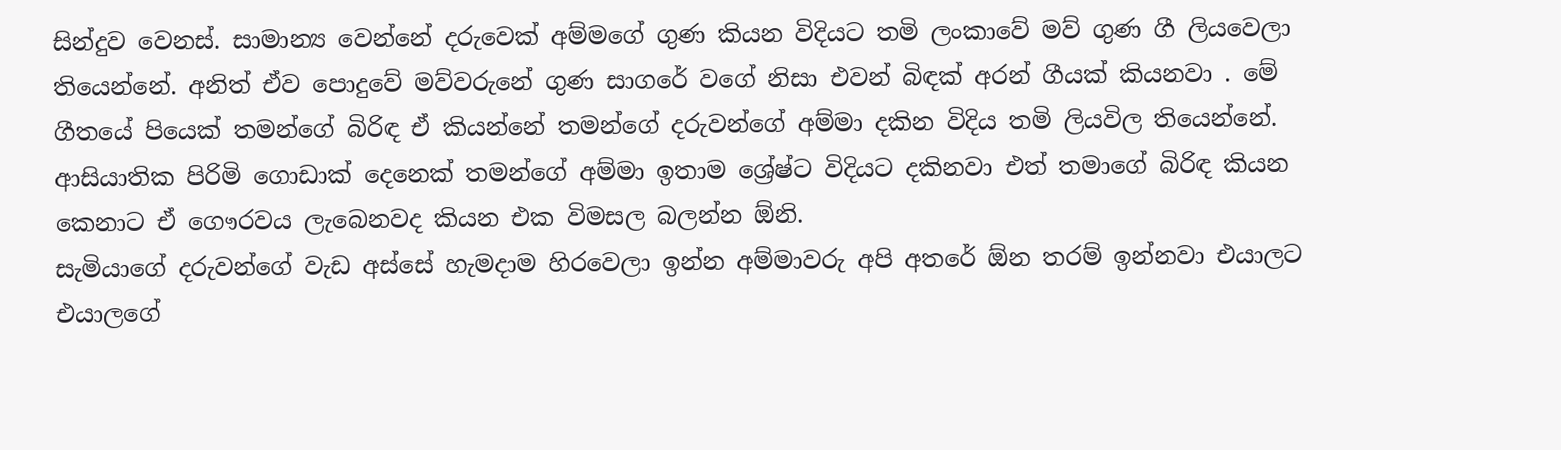සින්දුව වෙනස්. සාමාන්‍ය වෙන්නේ දරුවෙක් අම්මගේ ගුණ කියන විදියට තමි ලංකාවේ මව් ගුණ ගී ලියවෙලා තියෙන්නේ. අනිත් ඒව පොදුවේ මව්වරුනේ ගුණ සාගරේ වගේ නිසා එවන් බිඳක් අරන් ගීයක් කියනවා . මේ ගීතයේ පියෙක් තමන්ගේ බිරිඳ ඒ කියන්නේ තමන්ගේ දරුවන්ගේ අම්මා දකින විදිය තමි ලියවිල තියෙන්නේ. ආසියාතික පිරිමි ගොඩාක් දෙනෙක් තමන්ගේ අම්මා ඉතාම ශ්‍රේෂ්ට විදියට දකිනවා එත් තමාගේ බිරිඳ කියන කෙනාට ඒ ගෞරවය ලැබෙනවද කියන එක විමසල බලන්න ඕනි.
සැමියාගේ දරුවන්ගේ වැඩ අස්සේ හැමදාම හිරවෙලා ඉන්න අම්මාවරු අපි අතරේ ඕන තරම් ඉන්නවා එයාලට එයාලගේ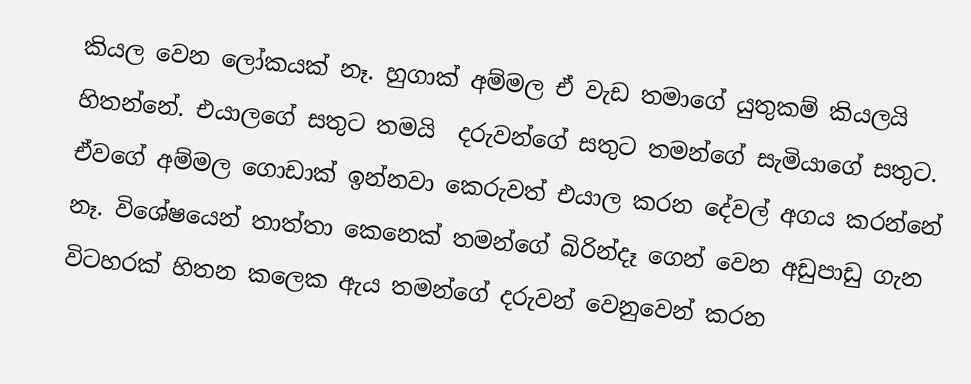කියල වෙන ලෝකයක් නෑ. හුගාක් අම්මල ඒ වැඩ තමාගේ යුතුකම් කියලයි හිතන්නේ. එයාලගේ සතුට තමයි  දරුවන්ගේ සතුට තමන්ගේ සැමියාගේ සතුට. ඒවගේ අම්මල ගොඩාක් ඉන්නවා කෙරුවත් එයාල කරන දේවල් අගය කරන්නේ නෑ. විශේෂයෙන් තාත්තා කෙනෙක් තමන්ගේ බිරින්දෑ ගෙන් වෙන අඩුපාඩු ගැන විටහරක් හිතන කලෙක ඇය තමන්ගේ දරුවන් වෙනුවෙන් කරන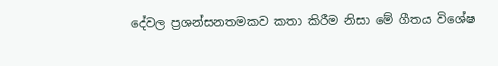දේවල ප්‍රශන්සනතමකව කතා කිරීම නිසා මේ ගීතය විශේෂ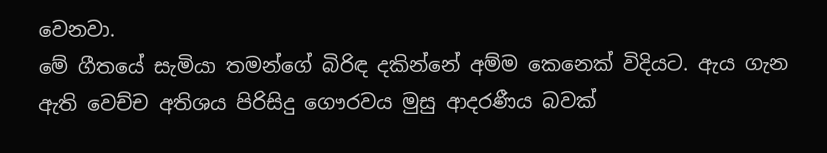වෙනවා.
මේ ගීතයේ සැමියා තමන්ගේ බිරිඳ දකින්නේ අම්ම කෙනෙක් විදියට. ඇය ගැන ඇති වෙච්ච අතිශය පිරිසිදු ගෞරවය මුසු ආදරණීය බවක්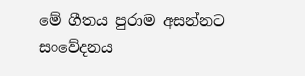මේ ගීතය පුරාම අසන්නට සංවේදනය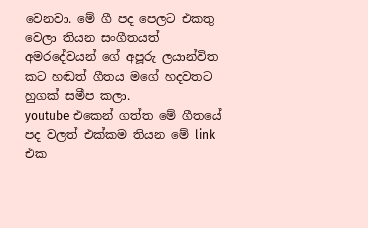වෙනවා. මේ ගී පද පෙලට එකතු වෙලා තියන සංගීතයත් අමරදේවයන් ගේ අපූරු ලයාන්විත කට හඬත් ගීතය මගේ හදවතට හුගක් සමීප කලා.
youtube එකෙන් ගත්ත මේ ගීතයේ පද වලත් එක්කම තියන මේ link එක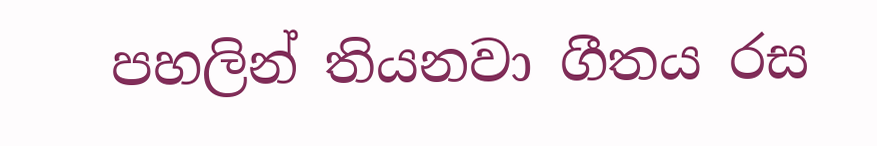පහලින් තියනවා ගීතය රස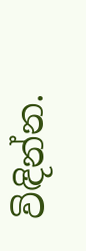විඳින්න.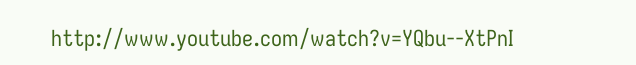http://www.youtube.com/watch?v=YQbu--XtPnI